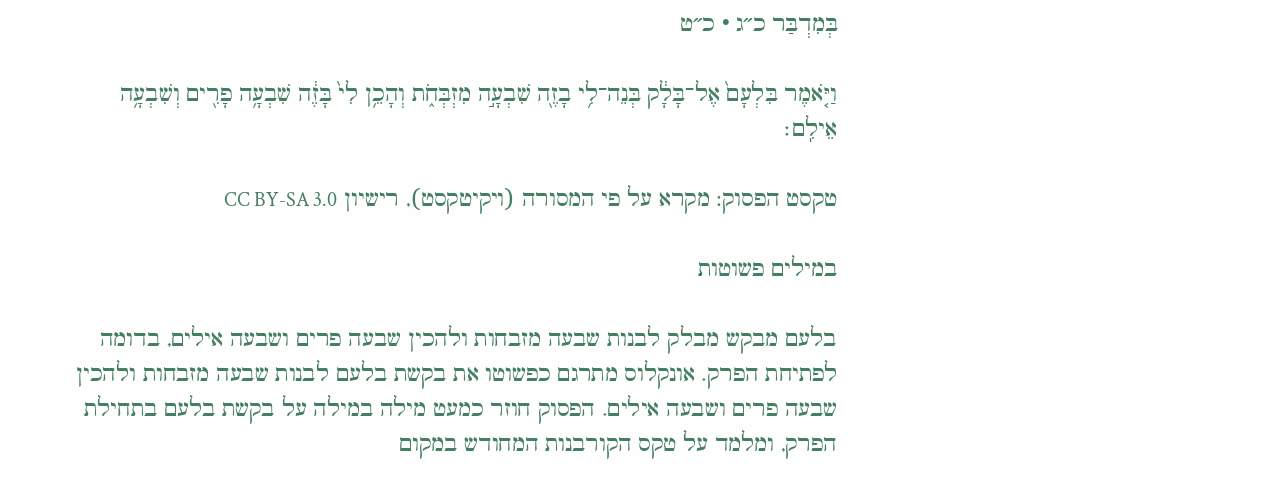בְּמִדְבַּר כ״ג · כ״ט

וַיֹּ֤אמֶר בִּלְעָם֙ אֶל־בָּלָ֔ק בְּנֵה־לִ֥י בָזֶ֖ה שִׁבְעָ֣ה מִזְבְּחֹ֑ת וְהָכֵ֥ן לִי֙ בָּזֶ֔ה שִׁבְעָ֥ה פָרִ֖ים וְשִׁבְעָ֥ה אֵילִֽם׃

טקסט הפסוק: מקרא על פי המסורה (ויקיטקסט), רישיון CC BY-SA 3.0

במילים פשוטות

בלעם מבקש מבלק לבנות שבעה מזבחות ולהכין שבעה פרים ושבעה אילים, בדומה לפתיחת הפרק. אונקלוס מתרגם כפשוטו את בקשת בלעם לבנות שבעה מזבחות ולהכין שבעה פרים ושבעה אילים. הפסוק חוזר כמעט מילה במילה על בקשת בלעם בתחילת הפרק, ומלמד על טקס הקורבנות המחודש במקום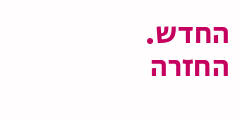החדש. החזרה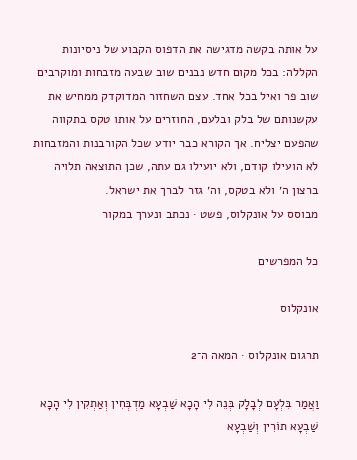על אותה בקשה מדגישה את הדפוס הקבוע של ניסיונות הקללה: בכל מקום חדש נבנים שוב שבעה מזבחות ומוקרבים שוב פר ואיל בכל אחד. עצם השחזור המדוקדק ממחיש את עקשנותם של בלק ובלעם, החוזרים על אותו טקס בתקווה שהפעם יצליח. אך הקורא כבר יודע שכל הקורבנות והמזבחות לא הועילו קודם, ולא יועילו גם עתה, שכן התוצאה תלויה ברצון ה׳ ולא בטקס, וה׳ גזר לברך את ישראל.
מבוסס על אונקלוס, פשט · נכתב ונערך במקור

כל המפרשים

אונקלוס

תרגום אונקלוס · המאה ה־2

וַאֲמַר בִּלְעָם לְבָלָק בְּנֵה לִי הָכָא שַׁבְעָא מַדְבְּחִין וְאַתְקִין לִי הָכָא שַׁבְעָא תוֹרִין וְשַׁבְעָא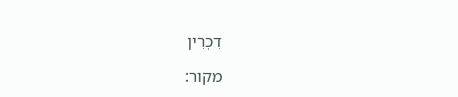דִכְרִין

מקור: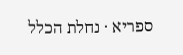ספריא · נחלת הכלל